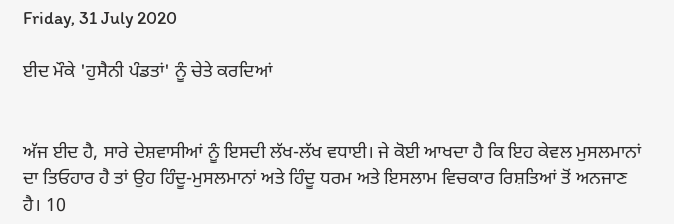Friday, 31 July 2020

ਈਦ ਮੌਕੇ 'ਹੁਸੈਨੀ ਪੰਡਤਾਂ' ਨੂੰ ਚੇਤੇ ਕਰਦਿਆਂ


ਅੱਜ ਈਦ ਹੈ, ਸਾਰੇ ਦੇਸ਼ਵਾਸੀਆਂ ਨੂੰ ਇਸਦੀ ਲੱਖ-ਲੱਖ ਵਧਾਈ। ਜੇ ਕੋਈ ਆਖਦਾ ਹੈ ਕਿ ਇਹ ਕੇਵਲ ਮੁਸਲਮਾਨਾਂ ਦਾ ਤਿਓਹਾਰ ਹੈ ਤਾਂ ਉਹ ਹਿੰਦੂ-ਮੁਸਲਮਾਨਾਂ ਅਤੇ ਹਿੰਦੂ ਧਰਮ ਅਤੇ ਇਸਲਾਮ ਵਿਚਕਾਰ ਰਿਸ਼ਤਿਆਂ ਤੋਂ ਅਨਜਾਣ ਹੈ। 10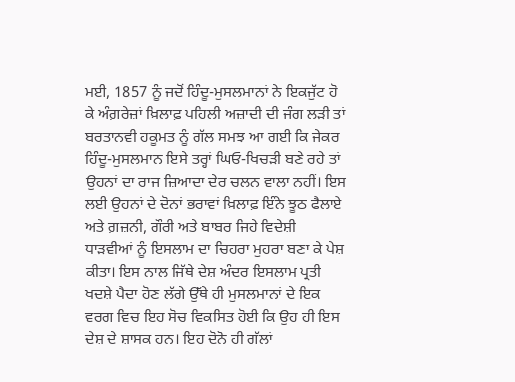ਮਈ, 1857 ਨੂੰ ਜਦੋਂ ਹਿੰਦੂ-ਮੁਸਲਮਾਨਾਂ ਨੇ ਇਕਜੁੱਟ ਹੋ ਕੇ ਅੰਗ਼ਰੇਜ਼ਾਂ ਖ਼ਿਲਾਫ਼ ਪਹਿਲੀ ਅਜ਼ਾਦੀ ਦੀ ਜੰਗ ਲੜੀ ਤਾਂ ਬਰਤਾਨਵੀ ਹਕੂਮਤ ਨੂੰ ਗੱਲ ਸਮਝ ਆ ਗਈ ਕਿ ਜੇਕਰ ਹਿੰਦੂ-ਮੁਸਲਮਾਨ ਇਸੇ ਤਰ੍ਹਾਂ ਘਿਓ-ਖਿਚੜੀ ਬਣੇ ਰਹੇ ਤਾਂ ਉਹਨਾਂ ਦਾ ਰਾਜ ਜ਼ਿਆਦਾ ਦੇਰ ਚਲਨ ਵਾਲਾ ਨਹੀਂ। ਇਸ ਲਈ ਉਹਨਾਂ ਦੇ ਦੋਨਾਂ ਭਰਾਵਾਂ ਖ਼ਿਲਾਫ਼ ਇੰਨੇ ਝੂਠ ਫੈਲਾਏ ਅਤੇ ਗ਼ਜ਼ਨੀ, ਗੌਰੀ ਅਤੇ ਬਾਬਰ ਜਿਹੇ ਵਿਦੇਸ਼ੀ ਧਾੜਵੀਆਂ ਨੂੰ ਇਸਲਾਮ ਦਾ ਚਿਹਰਾ ਮੁਹਰਾ ਬਣਾ ਕੇ ਪੇਸ਼ ਕੀਤਾ। ਇਸ ਨਾਲ ਜਿੱਥੇ ਦੇਸ਼ ਅੰਦਰ ਇਸਲਾਮ ਪ੍ਰਤੀ ਖਦਸ਼ੇ ਪੈਦਾ ਹੋਣ ਲੱਗੇ ਉੱਥੇ ਹੀ ਮੁਸਲਮਾਨਾਂ ਦੇ ਇਕ ਵਰਗ ਵਿਚ ਇਹ ਸੋਚ ਵਿਕਸਿਤ ਹੋਈ ਕਿ ਉਹ ਹੀ ਇਸ ਦੇਸ਼ ਦੇ ਸ਼ਾਸਕ ਹਨ। ਇਹ ਦੋਨੋ ਹੀ ਗੱਲਾਂ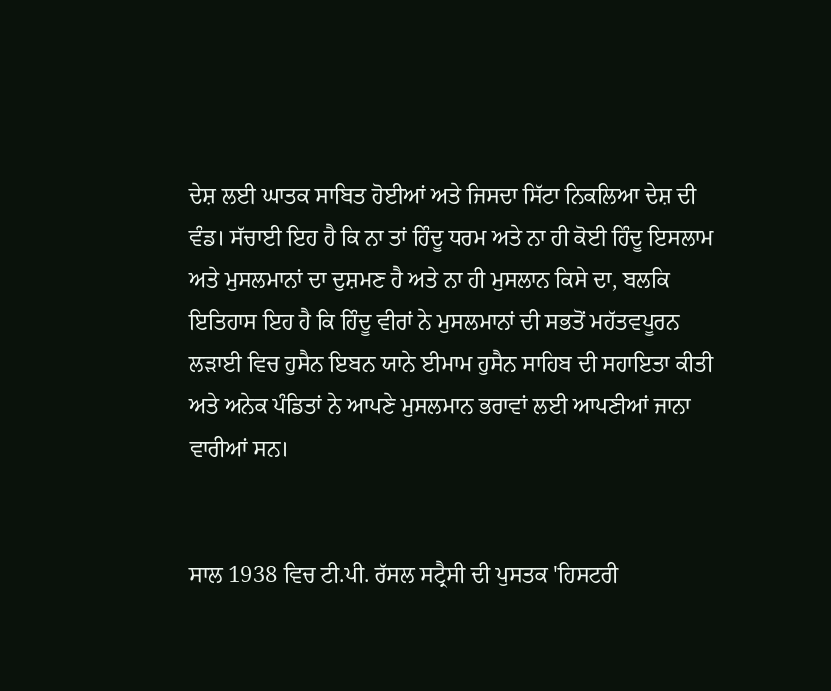ਦੇਸ਼ ਲਈ ਘਾਤਕ ਸਾਬਿਤ ਹੋਈਆਂ ਅਤੇ ਜਿਸਦਾ ਸਿੱਟਾ ਨਿਕਲਿਆ ਦੇਸ਼ ਦੀ ਵੰਡ। ਸੱਚਾਈ ਇਹ ਹੈ ਕਿ ਨਾ ਤਾਂ ਹਿੰਦੂ ਧਰਮ ਅਤੇ ਨਾ ਹੀ ਕੋਈ ਹਿੰਦੂ ਇਸਲਾਮ ਅਤੇ ਮੁਸਲਮਾਨਾਂ ਦਾ ਦੁਸ਼ਮਣ ਹੈ ਅਤੇ ਨਾ ਹੀ ਮੁਸਲਾਨ ਕਿਸੇ ਦਾ, ਬਲਕਿ ਇਤਿਹਾਸ ਇਹ ਹੈ ਕਿ ਹਿੰਦੂ ਵੀਰਾਂ ਨੇ ਮੁਸਲਮਾਨਾਂ ਦੀ ਸਭਤੋਂ ਮਹੱਤਵਪੂਰਨ ਲੜਾਈ ਵਿਚ ਹੁਸੈਨ ਇਬਨ ਯਾਨੇ ਈਮਾਮ ਹੁਸੈਨ ਸਾਹਿਬ ਦੀ ਸਹਾਇਤਾ ਕੀਤੀ ਅਤੇ ਅਨੇਕ ਪੰਡਿਤਾਂ ਨੇ ਆਪਣੇ ਮੁਸਲਮਾਨ ਭਰਾਵਾਂ ਲਈ ਆਪਣੀਆਂ ਜਾਨਾ ਵਾਰੀਆਂ ਸਨ।


ਸਾਲ 1938 ਵਿਚ ਟੀ.ਪੀ. ਰੱਸਲ ਸਟ੍ਰੈਸੀ ਦੀ ਪੁਸਤਕ 'ਹਿਸਟਰੀ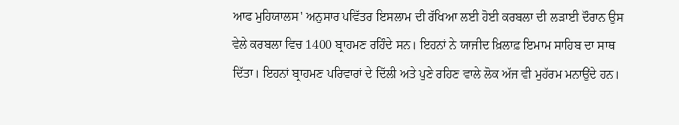ਆਫ ਮੁਹਿਯਾਲਸ' ਅਨੁਸਾਰ ਪਵਿੱਤਰ ਇਸਲਾਮ ਦੀ ਰੱਖਿਆ ਲਈ ਹੋਈ ਕਰਬਲਾ ਦੀ ਲੜਾਈ ਦੌਰਾਨ ਉਸ ਵੇਲੇ ਕਰਬਲਾ ਵਿਚ 1400 ਬ੍ਰਾਹਮਣ ਰਹਿੰਦੇ ਸਨ। ਇਹਨਾਂ ਨੇ ਯਾਜੀਦ ਖ਼ਿਲਾਫ਼ ਇਮਾਮ ਸਾਹਿਬ ਦਾ ਸਾਥ ਦਿੱਤਾ। ਇਹਨਾਂ ਬ੍ਰਾਹਮਣ ਪਰਿਵਾਰਾਂ ਦੇ ਦਿੱਲੀ ਅਤੇ ਪੁਣੇ ਰਹਿਣ ਵਾਲੇ ਲੋਕ ਅੱਜ ਵੀ ਮੁਹੱਰਮ ਮਨਾਉਂਦੇ ਹਨ।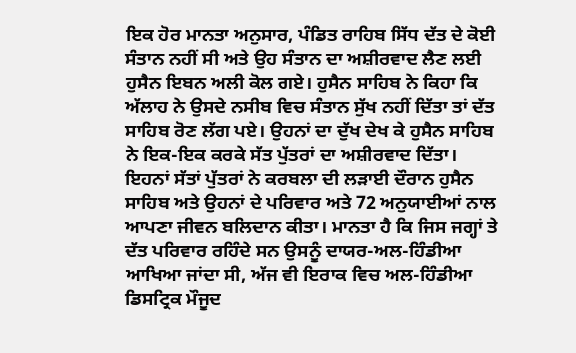ਇਕ ਹੋਰ ਮਾਨਤਾ ਅਨੁਸਾਰ, ਪੰਡਿਤ ਰਾਹਿਬ ਸਿੱਧ ਦੱਤ ਦੇ ਕੋਈ ਸੰਤਾਨ ਨਹੀਂ ਸੀ ਅਤੇ ਉਹ ਸੰਤਾਨ ਦਾ ਅਸ਼ੀਰਵਾਦ ਲੈਣ ਲਈ ਹੁਸੈਨ ਇਬਨ ਅਲੀ ਕੋਲ ਗਏ। ਹੁਸੈਨ ਸਾਹਿਬ ਨੇ ਕਿਹਾ ਕਿ ਅੱਲਾਹ ਨੇ ਉਸਦੇ ਨਸੀਬ ਵਿਚ ਸੰਤਾਨ ਸੁੱਖ ਨਹੀਂ ਦਿੱਤਾ ਤਾਂ ਦੱਤ ਸਾਹਿਬ ਰੋਣ ਲੱਗ ਪਏ। ਉਹਨਾਂ ਦਾ ਦੁੱਖ ਦੇਖ ਕੇ ਹੁਸੈਨ ਸਾਹਿਬ ਨੇ ਇਕ-ਇਕ ਕਰਕੇ ਸੱਤ ਪੁੱਤਰਾਂ ਦਾ ਅਸ਼ੀਰਵਾਦ ਦਿੱਤਾ। ਇਹਨਾਂ ਸੱਤਾਂ ਪੁੱਤਰਾਂ ਨੇ ਕਰਬਲਾ ਦੀ ਲੜਾਈ ਦੌਰਾਨ ਹੁਸੈਨ ਸਾਹਿਬ ਅਤੇ ਉਹਨਾਂ ਦੇ ਪਰਿਵਾਰ ਅਤੇ 72 ਅਨੁਯਾਈਆਂ ਨਾਲ ਆਪਣਾ ਜੀਵਨ ਬਲਿਦਾਨ ਕੀਤਾ। ਮਾਨਤਾ ਹੈ ਕਿ ਜਿਸ ਜਗ੍ਹਾਂ ਤੇ ਦੱਤ ਪਰਿਵਾਰ ਰਹਿੰਦੇ ਸਨ ਉਸਨੂੰ ਦਾਯਰ-ਅਲ-ਹਿੰਡੀਆ ਆਖਿਆ ਜਾਂਦਾ ਸੀ, ਅੱਜ ਵੀ ਇਰਾਕ ਵਿਚ ਅਲ-ਹਿੰਡੀਆ ਡਿਸਟ੍ਰਿਕ ਮੌਜੂਦ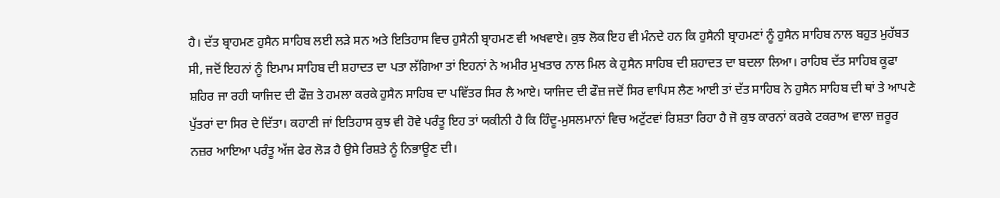ਹੈ। ਦੱਤ ਬ੍ਰਾਹਮਣ ਹੁਸੈਨ ਸਾਹਿਬ ਲਈ ਲੜੇ ਸਨ ਅਤੇ ਇਤਿਹਾਸ ਵਿਚ ਹੁਸੈਨੀ ਬ੍ਰਾਹਮਣ ਵੀ ਅਖਵਾਏ। ਕੁਝ ਲੋਕ ਇਹ ਵੀ ਮੰਨਦੇ ਹਨ ਕਿ ਹੁਸੈਨੀ ਬ੍ਰਾਹਮਣਾਂ ਨੂੰ ਹੁਸੈਨ ਸਾਹਿਬ ਨਾਲ ਬਹੁਤ ਮੁਹੱਬਤ ਸੀ, ਜਦੋਂ ਇਹਨਾਂ ਨੂੰ ਇਮਾਮ ਸਾਹਿਬ ਦੀ ਸ਼ਹਾਦਤ ਦਾ ਪਤਾ ਲੱਗਿਆ ਤਾਂ ਇਹਨਾਂ ਨੇ ਅਮੀਰ ਮੁਖਤਾਰ ਨਾਲ ਮਿਲ ਕੇ ਹੁਸੈਨ ਸਾਹਿਬ ਦੀ ਸ਼ਹਾਦਤ ਦਾ ਬਦਲਾ ਲਿਆ। ਰਾਹਿਬ ਦੱਤ ਸਾਹਿਬ ਕੂਫਾ ਸ਼ਹਿਰ ਜਾ ਰਹੀ ਯਾਜਿਦ ਦੀ ਫੌਜ਼ ਤੇ ਹਮਲਾ ਕਰਕੇ ਹੁਸੈਨ ਸਾਹਿਬ ਦਾ ਪਵਿੱਤਰ ਸਿਰ ਲੈ ਆਏ। ਯਾਜਿਦ ਦੀ ਫੌਜ਼ ਜਦੋਂ ਸਿਰ ਵਾਪਿਸ ਲੈਣ ਆਈ ਤਾਂ ਦੱਤ ਸਾਹਿਬ ਨੇ ਹੁਸੈਨ ਸਾਹਿਬ ਦੀ ਥਾਂ ਤੇ ਆਪਣੇ ਪੁੱਤਰਾਂ ਦਾ ਸਿਰ ਦੇ ਦਿੱਤਾ। ਕਹਾਣੀ ਜਾਂ ਇਤਿਹਾਸ ਕੁਝ ਵੀ ਹੋਵੇ ਪਰੰਤੂ ਇਹ ਤਾਂ ਯਕੀਨੀ ਹੈ ਕਿ ਹਿੰਦੂ-ਮੁਸਲਮਾਨਾਂ ਵਿਚ ਅਟੁੱਟਵਾਂ ਰਿਸ਼ਤਾ ਰਿਹਾ ਹੈ ਜੋ ਕੁਝ ਕਾਰਨਾਂ ਕਰਕੇ ਟਕਰਾਅ ਵਾਲਾ ਜ਼ਰੂਰ ਨਜ਼ਰ ਆਇਆ ਪਰੰਤੂ ਅੱਜ ਫੇਰ ਲੋੜ ਹੈ ਉਸੇ ਰਿਸ਼ਤੇ ਨੂੰ ਨਿਭਾਊਣ ਦੀ।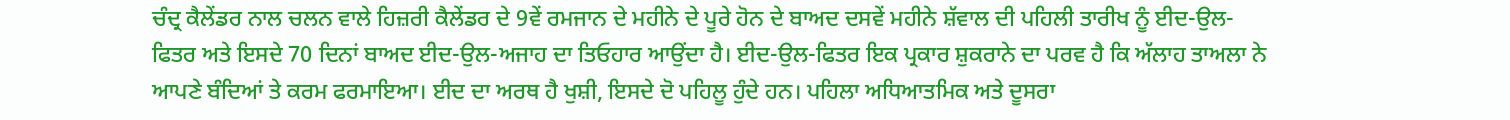ਚੰਦ੍ਰ ਕੈਲੇਂਡਰ ਨਾਲ ਚਲਨ ਵਾਲੇ ਹਿਜ਼ਰੀ ਕੈਲੇਂਡਰ ਦੇ 9ਵੇਂ ਰਮਜਾਨ ਦੇ ਮਹੀਨੇ ਦੇ ਪੂਰੇ ਹੋਨ ਦੇ ਬਾਅਦ ਦਸਵੇਂ ਮਹੀਨੇ ਸ਼ੱਵਾਲ ਦੀ ਪਹਿਲੀ ਤਾਰੀਖ ਨੂੰ ਈਦ-ਉਲ-ਫਿਤਰ ਅਤੇ ਇਸਦੇ 70 ਦਿਨਾਂ ਬਾਅਦ ਈਦ-ਉਲ-ਅਜਾਹ ਦਾ ਤਿਓਹਾਰ ਆਉਂਦਾ ਹੈ। ਈਦ-ਉਲ-ਫਿਤਰ ਇਕ ਪ੍ਰਕਾਰ ਸ਼ੁਕਰਾਨੇ ਦਾ ਪਰਵ ਹੈ ਕਿ ਅੱਲਾਹ ਤਾਅਲਾ ਨੇ ਆਪਣੇ ਬੰਦਿਆਂ ਤੇ ਕਰਮ ਫਰਮਾਇਆ। ਈਦ ਦਾ ਅਰਥ ਹੈ ਖੁਸ਼ੀ, ਇਸਦੇ ਦੋ ਪਹਿਲੂ ਹੁੰਦੇ ਹਨ। ਪਹਿਲਾ ਅਧਿਆਤਮਿਕ ਅਤੇ ਦੂਸਰਾ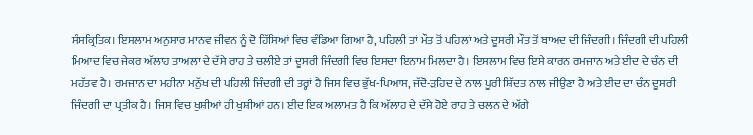ਸੰਸਕ੍ਰਿਤਿਕ। ਇਸਲਾਮ ਅਨੁਸਾਰ ਮਾਨਵ ਜੀਵਨ ਨੂੰ ਦੋ ਹਿੱਸਿਆਂ ਵਿਚ ਵੰਡਿਆ ਗਿਆ ਹੈ, ਪਹਿਲੀ ਤਾਂ ਮੌਤ ਤੋਂ ਪਹਿਲਾਂ ਅਤੇ ਦੂਸਰੀ ਮੌਤ ਤੋਂ ਬਾਅਦ ਦੀ ਜਿੰਦਗੀ। ਜਿੰਦਗੀ ਦੀ ਪਹਿਲੀ ਮਿਆਦ ਵਿਚ ਜੇਕਰ ਅੱਲਾਹ ਤਾਅਲਾ ਦੇ ਦੱਸੇ ਰਾਹ ਤੇ ਚਲੀਏ ਤਾਂ ਦੂਸਰੀ ਜਿੰਦਗੀ ਵਿਚ ਇਸਦਾ ਇਨਾਮ ਮਿਲਦਾ ਹੈ। ਇਸਲਾਮ ਵਿਚ ਇਸੇ ਕਾਰਨ ਰਮਜਾਨ ਅਤੇ ਈਦ ਦੇ ਚੰਨ ਦੀ ਮਹੱਤਵ ਹੈ। ਰਮਜਾਨ ਦਾ ਮਹੀਨਾ ਮਨੁੱਖ ਦੀ ਪਹਿਲੀ ਜਿੰਦਗੀ ਦੀ ਤਰ੍ਹਾਂ ਹੈ ਜਿਸ ਵਿਚ ਭੁੱਖ-ਪਿਆਸ, ਜੱਦੋ-ੜਹਿਦ ਦੇ ਨਾਲ ਪੂਰੀ ਸ਼ਿੱਦਤ ਨਾਲ ਜੀਉਣਾ ਹੈ ਅਤੇ ਈਦ ਦਾ ਚੰਨ ਦੂਸਰੀ ਜਿੰਦਗੀ ਦਾ ਪ੍ਰਤੀਕ ਹੈ। ਜਿਸ ਵਿਚ ਖੁਸ਼ੀਆਂ ਹੀ ਖੁਸ਼ੀਆਂ ਹਨ। ਈਦ ਇਕ ਅਲਾਮਤ ਹੈ ਕਿ ਅੱਲਾਹ ਦੇ ਦੱਸੇ ਹੋਏ ਰਾਹ ਤੇ ਚਲਨ ਦੇ ਅੱਗੇ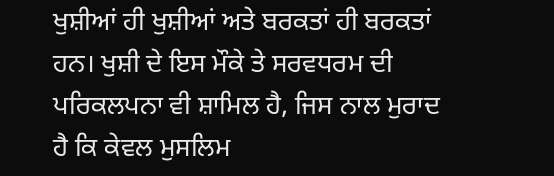ਖੁਸ਼ੀਆਂ ਹੀ ਖੁਸ਼ੀਆਂ ਅਤੇ ਬਰਕਤਾਂ ਹੀ ਬਰਕਤਾਂ ਹਨ। ਖੁਸ਼ੀ ਦੇ ਇਸ ਮੌਕੇ ਤੇ ਸਰਵਧਰਮ ਦੀ ਪਰਿਕਲਪਨਾ ਵੀ ਸ਼ਾਮਿਲ ਹੈ, ਜਿਸ ਨਾਲ ਮੁਰਾਦ ਹੈ ਕਿ ਕੇਵਲ ਮੁਸਲਿਮ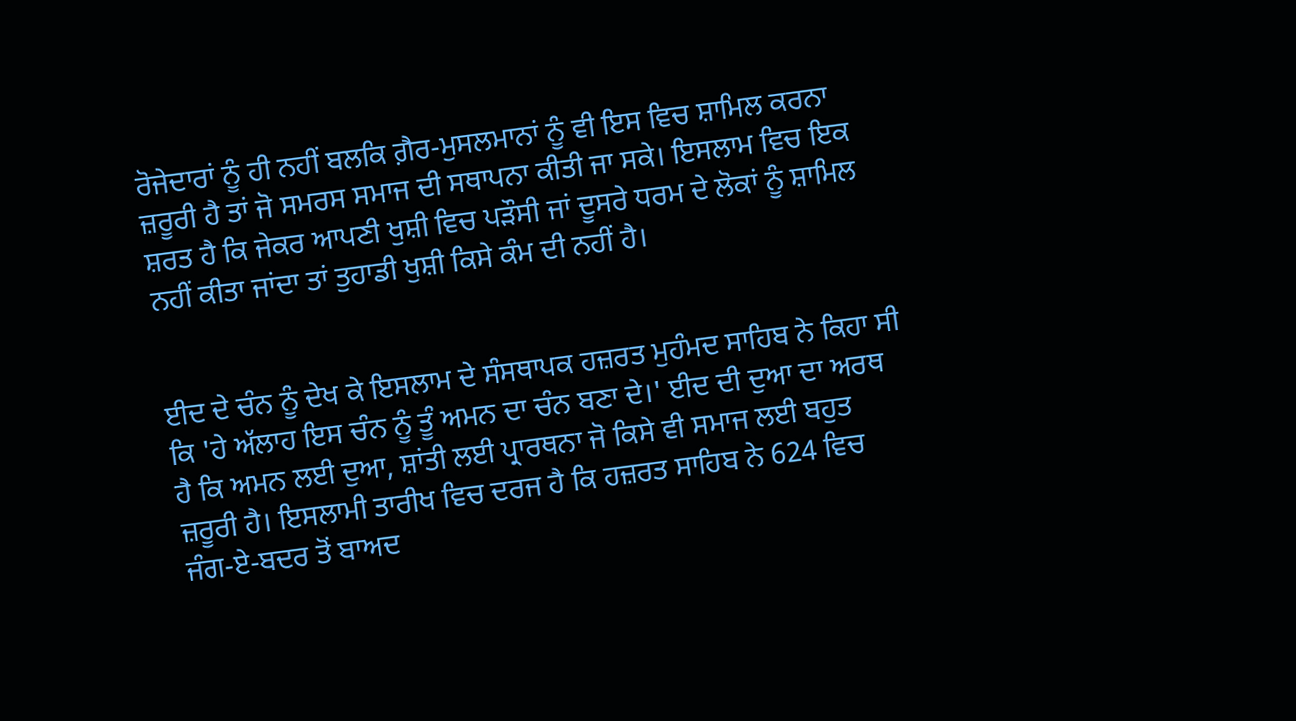ਰੋਜੇਦਾਰਾਂ ਨੂੰ ਹੀ ਨਹੀਂ ਬਲਕਿ ਗ਼ੈਰ-ਮੁਸਲਮਾਨਾਂ ਨੂੰ ਵੀ ਇਸ ਵਿਚ ਸ਼ਾਮਿਲ ਕਰਨਾ ਜ਼ਰੂਰੀ ਹੈ ਤਾਂ ਜੋ ਸਮਰਸ ਸਮਾਜ ਦੀ ਸਥਾਪਨਾ ਕੀਤੀ ਜਾ ਸਕੇ। ਇਸਲਾਮ ਵਿਚ ਇਕ ਸ਼ਰਤ ਹੈ ਕਿ ਜੇਕਰ ਆਪਣੀ ਖੁਸ਼ੀ ਵਿਚ ਪੜੌਸੀ ਜਾਂ ਦੂਸਰੇ ਧਰਮ ਦੇ ਲੋਕਾਂ ਨੂੰ ਸ਼ਾਮਿਲ ਨਹੀਂ ਕੀਤਾ ਜਾਂਦਾ ਤਾਂ ਤੁਹਾਡੀ ਖੁਸ਼ੀ ਕਿਸੇ ਕੰਮ ਦੀ ਨਹੀਂ ਹੈ।


ਈਦ ਦੇ ਚੰਨ ਨੂੰ ਦੇਖ ਕੇ ਇਸਲਾਮ ਦੇ ਸੰਸਥਾਪਕ ਹਜ਼ਰਤ ਮੁਹੰਮਦ ਸਾਹਿਬ ਨੇ ਕਿਹਾ ਸੀ ਕਿ 'ਹੇ ਅੱਲਾਹ ਇਸ ਚੰਨ ਨੂੰ ਤੂੰ ਅਮਨ ਦਾ ਚੰਨ ਬਣਾ ਦੇ।' ਈਦ ਦੀ ਦੁਆ ਦਾ ਅਰਥ ਹੈ ਕਿ ਅਮਨ ਲਈ ਦੁਆ, ਸ਼ਾਂਤੀ ਲਈ ਪ੍ਰਾਰਥਨਾ ਜੋ ਕਿਸੇ ਵੀ ਸਮਾਜ ਲਈ ਬਹੁਤ ਜ਼ਰੂਰੀ ਹੈ। ਇਸਲਾਮੀ ਤਾਰੀਖ ਵਿਚ ਦਰਜ ਹੈ ਕਿ ਹਜ਼ਰਤ ਸਾਹਿਬ ਨੇ 624 ਵਿਚ ਜੰਗ-ਏ-ਬਦਰ ਤੋਂ ਬਾਅਦ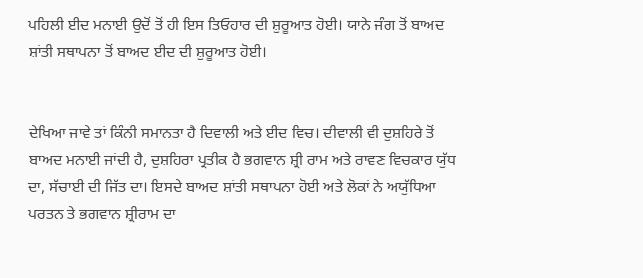ਪਹਿਲੀ ਈਦ ਮਨਾਈ ਉਦੋਂ ਤੋਂ ਹੀ ਇਸ ਤਿਓਹਾਰ ਦੀ ਸ਼ੁਰੂਆਤ ਹੋਈ। ਯਾਨੇ ਜੰਗ ਤੋਂ ਬਾਅਦ ਸ਼ਾਂਤੀ ਸਥਾਪਨਾ ਤੋਂ ਬਾਅਦ ਈਦ ਦੀ ਸ਼ੁਰੂਆਤ ਹੋਈ।


ਦੇਖਿਆ ਜਾਵੇ ਤਾਂ ਕਿੰਨੀ ਸਮਾਨਤਾ ਹੈ ਦਿਵਾਲੀ ਅਤੇ ਈਦ ਵਿਚ। ਦੀਵਾਲੀ ਵੀ ਦੁਸ਼ਹਿਰੇ ਤੋਂ ਬਾਅਦ ਮਨਾਈ ਜਾਂਦੀ ਹੈ, ਦੁਸ਼ਹਿਰਾ ਪ੍ਰਤੀਕ ਹੈ ਭਗਵਾਨ ਸ਼੍ਰੀ ਰਾਮ ਅਤੇ ਰਾਵਣ ਵਿਚਕਾਰ ਯੁੱਧ ਦਾ, ਸੱਚਾਈ ਦੀ ਜਿੱਤ ਦਾ। ਇਸਦੇ ਬਾਅਦ ਸ਼ਾਂਤੀ ਸਥਾਪਨਾ ਹੋਈ ਅਤੇ ਲੋਕਾਂ ਨੇ ਅਯੁੱਧਿਆ ਪਰਤਨ ਤੇ ਭਗਵਾਨ ਸ਼੍ਰੀਰਾਮ ਦਾ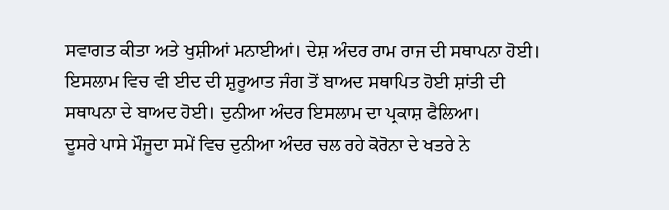ਸਵਾਗਤ ਕੀਤਾ ਅਤੇ ਖੁਸ਼ੀਆਂ ਮਨਾਈਆਂ। ਦੇਸ਼ ਅੰਦਰ ਰਾਮ ਰਾਜ ਦੀ ਸਥਾਪਨਾ ਹੋਈ। ਇਸਲਾਮ ਵਿਚ ਵੀ ਈਦ ਦੀ ਸ਼ੁਰੂਆਤ ਜੰਗ ਤੋਂ ਬਾਅਦ ਸਥਾਪਿਤ ਹੋਈ ਸ਼ਾਂਤੀ ਦੀ ਸਥਾਪਨਾ ਦੇ ਬਾਅਦ ਹੋਈ। ਦੁਨੀਆ ਅੰਦਰ ਇਸਲਾਮ ਦਾ ਪ੍ਰਕਾਸ਼ ਫੈਲਿਆ।
ਦੂਸਰੇ ਪਾਸੇ ਮੌਜੂਦਾ ਸਮੇਂ ਵਿਚ ਦੁਨੀਆ ਅੰਦਰ ਚਲ ਰਹੇ ਕੋਰੋਨਾ ਦੇ ਖਤਰੇ ਨੇ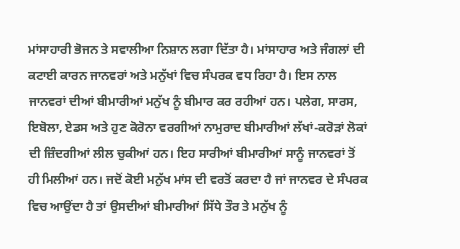ਮਾਂਸਾਹਾਰੀ ਭੋਜਨ ਤੇ ਸਵਾਲੀਆ ਨਿਸ਼ਾਨ ਲਗਾ ਦਿੱਤਾ ਹੈ। ਮਾਂਸਾਹਾਰ ਅਤੇ ਜੰਗਲਾਂ ਦੀ ਕਟਾਈ ਕਾਰਨ ਜਾਨਵਰਾਂ ਅਤੇ ਮਨੁੱਖਾਂ ਵਿਚ ਸੰਪਰਕ ਵਧ ਰਿਹਾ ਹੈ। ਇਸ ਨਾਲ ਜਾਨਵਰਾਂ ਦੀਆਂ ਬੀਮਾਰੀਆਂ ਮਨੁੱਖ ਨੂੰ ਬੀਮਾਰ ਕਰ ਰਹੀਆਂ ਹਨ। ਪਲੇਗ, ਸਾਰਸ, ਇਬੋਲਾ, ਏਡਸ ਅਤੇ ਹੁਣ ਕੋਰੋਨਾ ਵਰਗੀਆਂ ਨਾਮੁਰਾਦ ਬੀਮਾਰੀਆਂ ਲੱਖਾਂ-ਕਰੋੜਾਂ ਲੋਕਾਂ ਦੀ ਜ਼ਿੰਦਗੀਆਂ ਲੀਲ ਚੁਕੀਆਂ ਹਨ। ਇਹ ਸਾਰੀਆਂ ਬੀਮਾਰੀਆਂ ਸਾਨੂੰ ਜਾਨਵਰਾਂ ਤੋਂ ਹੀ ਮਿਲੀਆਂ ਹਨ। ਜਦੋਂ ਕੋਈ ਮਨੁੱਖ ਮਾਂਸ ਦੀ ਵਰਤੋਂ ਕਰਦਾ ਹੈ ਜਾਂ ਜਾਨਵਰ ਦੇ ਸੰਪਰਕ ਵਿਚ ਆਉਂਦਾ ਹੈ ਤਾਂ ਉਸਦੀਆਂ ਬੀਮਾਰੀਆਂ ਸਿੱਧੇ ਤੌਰ ਤੇ ਮਨੁੱਖ ਨੂੰ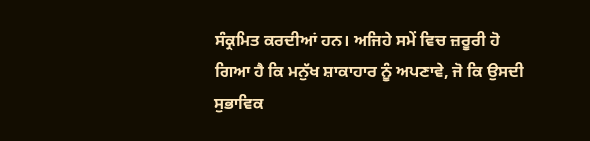ਸੰਕ੍ਰਮਿਤ ਕਰਦੀਆਂ ਹਨ। ਅਜਿਹੇ ਸਮੇਂ ਵਿਚ ਜ਼ਰੂਰੀ ਹੋ ਗਿਆ ਹੈ ਕਿ ਮਨੁੱਖ ਸ਼ਾਕਾਹਾਰ ਨੂੰ ਅਪਣਾਵੇ, ਜੋ ਕਿ ਉਸਦੀ ਸੁਭਾਵਿਕ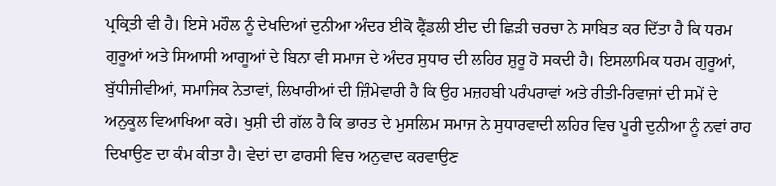ਪ੍ਰਕ੍ਰਿਤੀ ਵੀ ਹੈ। ਇਸੇ ਮਹੌਲ ਨੂੰ ਦੇਖਦਿਆਂ ਦੁਨੀਆ ਅੰਦਰ ਈਕੋ ਫ੍ਰੈਂਡਲੀ ਈਦ ਦੀ ਛਿੜੀ ਚਰਚਾ ਨੇ ਸਾਬਿਤ ਕਰ ਦਿੱਤਾ ਹੈ ਕਿ ਧਰਮ ਗੁਰੂਆਂ ਅਤੇ ਸਿਆਸੀ ਆਗੂਆਂ ਦੇ ਬਿਨਾ ਵੀ ਸਮਾਜ ਦੇ ਅੰਦਰ ਸੁਧਾਰ ਦੀ ਲਹਿਰ ਸ਼ੁਰੂ ਹੋ ਸਕਦੀ ਹੈ। ਇਸਲਾਮਿਕ ਧਰਮ ਗੁਰੂਆਂ, ਬੁੱਧੀਜੀਵੀਆਂ, ਸਮਾਜਿਕ ਨੇਤਾਵਾਂ, ਲਿਖਾਰੀਆਂ ਦੀ ਜ਼ਿੰਮੇਵਾਰੀ ਹੈ ਕਿ ਉਹ ਮਜ਼ਹਬੀ ਪਰੰਪਰਾਵਾਂ ਅਤੇ ਰੀਤੀ-ਰਿਵਾਜਾਂ ਦੀ ਸਮੇਂ ਦੇ ਅਨੁਕੂਲ ਵਿਆਖਿਆ ਕਰੇ। ਖੁਸ਼ੀ ਦੀ ਗੱਲ ਹੈ ਕਿ ਭਾਰਤ ਦੇ ਮੁਸਲਿਮ ਸਮਾਜ ਨੇ ਸੁਧਾਰਵਾਦੀ ਲਹਿਰ ਵਿਚ ਪੂਰੀ ਦੁਨੀਆ ਨੂੰ ਨਵਾਂ ਰਾਹ ਦਿਖਾਉਣ ਦਾ ਕੰਮ ਕੀਤਾ ਹੈ। ਵੇਦਾਂ ਦਾ ਫਾਰਸੀ ਵਿਚ ਅਨੁਵਾਦ ਕਰਵਾਉਣ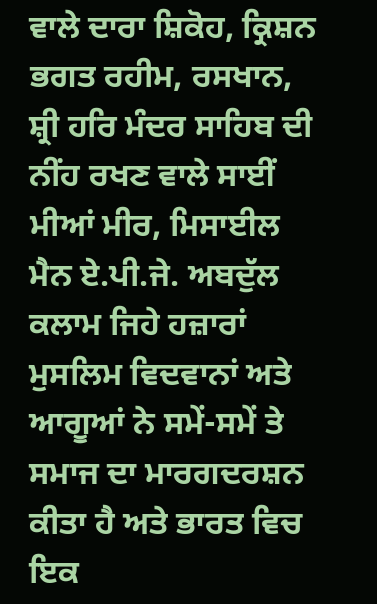ਵਾਲੇ ਦਾਰਾ ਸ਼ਿਕੋਹ, ਕ੍ਰਿਸ਼ਨ ਭਗਤ ਰਹੀਮ, ਰਸਖਾਨ, ਸ਼੍ਰੀ ਹਰਿ ਮੰਦਰ ਸਾਹਿਬ ਦੀ ਨੀਂਹ ਰਖਣ ਵਾਲੇ ਸਾਈਂ ਮੀਆਂ ਮੀਰ, ਮਿਸਾਈਲ ਮੈਨ ਏ.ਪੀ.ਜੇ. ਅਬਦੁੱਲ ਕਲਾਮ ਜਿਹੇ ਹਜ਼ਾਰਾਂ ਮੁਸਲਿਮ ਵਿਦਵਾਨਾਂ ਅਤੇ ਆਗੂਆਂ ਨੇ ਸਮੇਂ-ਸਮੇਂ ਤੇ ਸਮਾਜ ਦਾ ਮਾਰਗਦਰਸ਼ਨ ਕੀਤਾ ਹੈ ਅਤੇ ਭਾਰਤ ਵਿਚ ਇਕ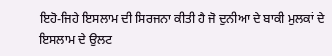ਇਹੋ-ਜਿਹੇ ਇਸਲਾਮ ਦੀ ਸਿਰਜਨਾ ਕੀਤੀ ਹੈ ਜੋ ਦੁਨੀਆ ਦੇ ਬਾਕੀ ਮੁਲਕਾਂ ਦੇ ਇਸਲਾਮ ਦੇ ਉਲਟ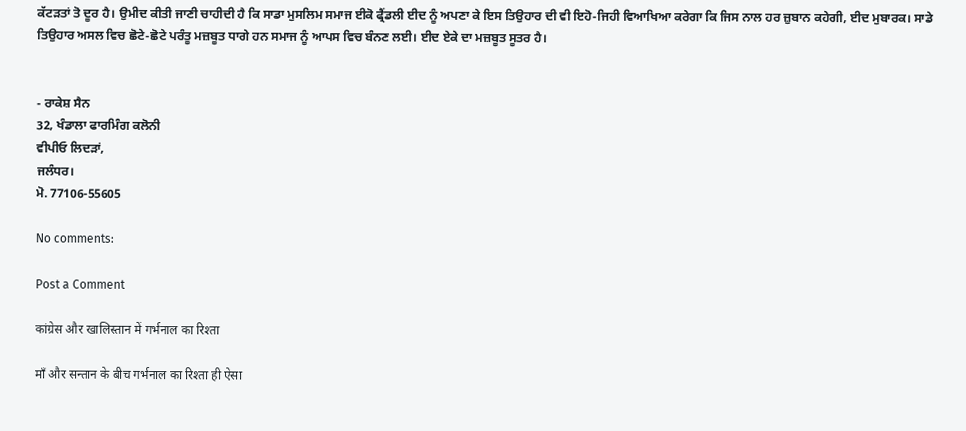ਕੱਟੜਤਾਂ ਤੋ ਦੂਰ ਹੈ। ਉਮੀਦ ਕੀਤੀ ਜਾਣੀ ਚਾਹੀਦੀ ਹੈ ਕਿ ਸਾਡਾ ਮੁਸਲਿਮ ਸਮਾਜ ਈਕੋ ਫ੍ਰੈਂਡਲੀ ਈਦ ਨੂੰ ਅਪਣਾ ਕੇ ਇਸ ਤਿਉਹਾਰ ਦੀ ਵੀ ਇਹੋ-ਜਿਹੀ ਵਿਆਖਿਆ ਕਰੇਗਾ ਕਿ ਜਿਸ ਨਾਲ ਹਰ ਜ਼ੁਬਾਨ ਕਹੇਗੀ, ਈਦ ਮੁਬਾਰਕ। ਸਾਡੇ ਤਿਉਹਾਰ ਅਸਲ ਵਿਚ ਛੋਟੇ-ਛੋਟੇ ਪਰੰਤੂ ਮਜ਼ਬੂਤ ਧਾਗੇ ਹਨ ਸਮਾਜ ਨੂੰ ਆਪਸ ਵਿਚ ਬੰਨਣ ਲਈ। ਈਦ ਏਕੇ ਦਾ ਮਜ਼ਬੂਤ ਸੂਤਰ ਹੈ।


- ਰਾਕੇਸ਼ ਸੈਨ
32, ਖੰਡਾਲਾ ਫਾਰਮਿੰਗ ਕਲੋਨੀ
ਵੀਪੀਓ ਲਿਦੜਾਂ,
ਜਲੰਧਰ।
ਮੋ. 77106-55605

No comments:

Post a Comment

कांग्रेस और खालिस्तान में गर्भनाल का रिश्ता

माँ और सन्तान के बीच गर्भनाल का रिश्ता ही ऐसा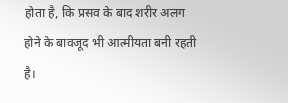होता है, कि प्रसव के बाद शरीर अलग होने के बावजूद भी आत्मीयता बनी रहती है।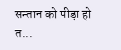सन्तान को पीड़ा हो त...